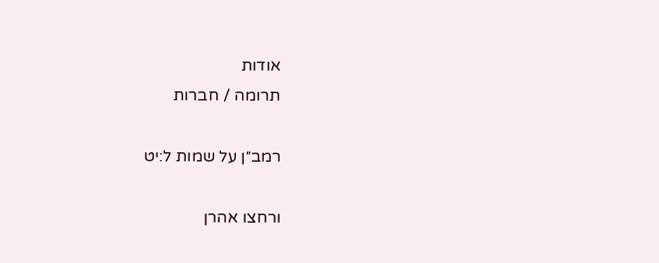אודות
תרומה / חברות

רמב״ן על שמות ל:יט

ורחצו אהרן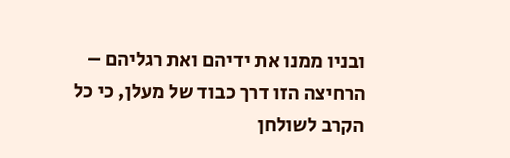ובניו ממנו את ידיהם ואת רגליהם – הרחיצה הזו דרך כבוד של מעלן, כי כל הקרב לשולחן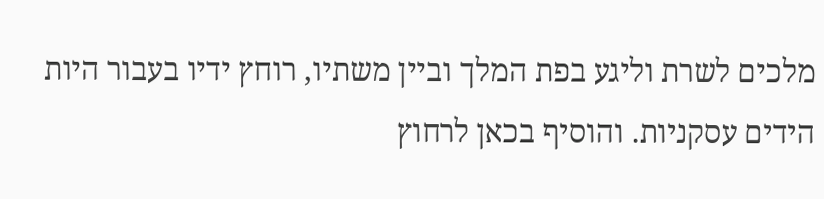מלכים לשרת וליגע בפת המלך וביין משתיו, רוחץ ידיו בעבור היות הידים עסקניות. והוסיף בכאן לרחוץ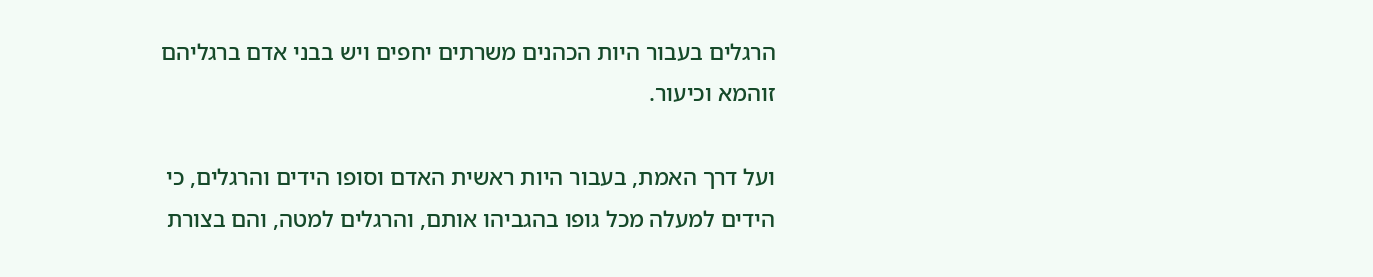הרגלים בעבור היות הכהנים משרתים יחפים ויש בבני אדם ברגליהם זוהמא וכיעור.

ועל דרך האמת, בעבור היות ראשית האדם וסופו הידים והרגלים, כי הידים למעלה מכל גופו בהגביהו אותם, והרגלים למטה, והם בצורת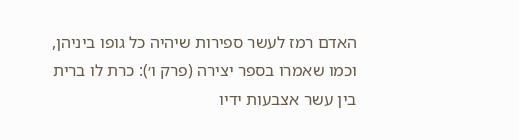האדם רמז לעשר ספירות שיהיה כל גופו ביניהן, וכמו שאמרו בספר יצירה (פרק ו׳): כרת לו ברית בין עשר אצבעות ידיו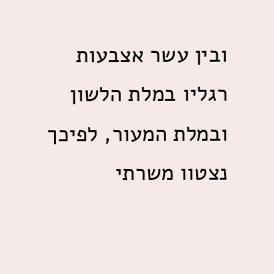ובין עשר אצבעות רגליו במלת הלשון ובמלת המעור, לפיכך נצטוו משרתי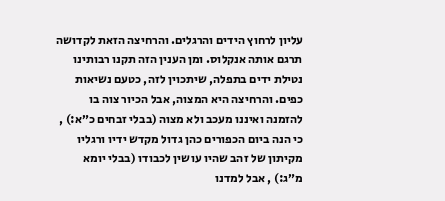עליון לרחוץ הידים והרגלים. והרחיצה הזאת לקדושה תרגם אותה אנקלוס. ומן הענין הזה תקנו רבותינו נטילת ידים בתפלה, שיתכוין לזה, כטעם נשיאות כפים. והרחיצה היא המצוה, אבל הכיור צוה בו להזמנה ואיננו מעכב ולא מצוה (בבלי זבחים כ״א:) , כי הנה ביום הכפורים כהן גדול מקדש ידיו ורגליו מקיתון של זהב שהיו עושין לכבודו (בבלי יומא מ״ג:) , אבל למדנו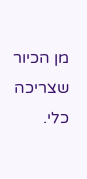מן הכיור שצריכה כלי.